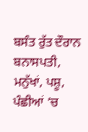ਬਸੰਤ ਰੁੱਤ ਦੌਰਾਨ ਬਨਾਸਪਤੀ, ਮਨੁੱਖਾਂ, ਪਸ਼ੂ, ਪੰਛੀਆਂ ’ਚ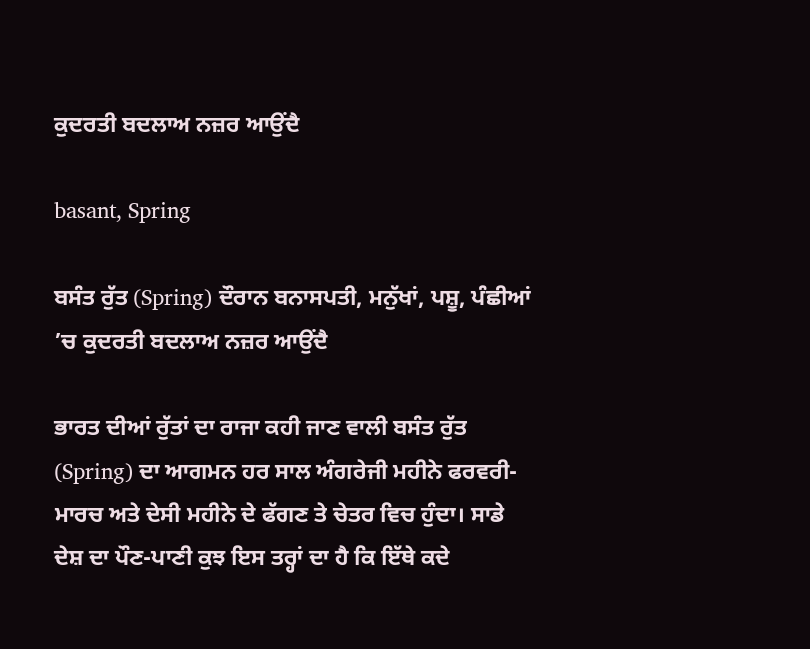ਕੁਦਰਤੀ ਬਦਲਾਅ ਨਜ਼ਰ ਆਉਂਦੈ

basant, Spring

ਬਸੰਤ ਰੁੱਤ (Spring) ਦੌਰਾਨ ਬਨਾਸਪਤੀ, ਮਨੁੱਖਾਂ, ਪਸ਼ੂ, ਪੰਛੀਆਂ ’ਚ ਕੁਦਰਤੀ ਬਦਲਾਅ ਨਜ਼ਰ ਆਉਂਦੈ

ਭਾਰਤ ਦੀਆਂ ਰੁੱਤਾਂ ਦਾ ਰਾਜਾ ਕਹੀ ਜਾਣ ਵਾਲੀ ਬਸੰਤ ਰੁੱਤ (Spring) ਦਾ ਆਗਮਨ ਹਰ ਸਾਲ ਅੰਗਰੇਜੀ ਮਹੀਨੇ ਫਰਵਰੀ-ਮਾਰਚ ਅਤੇ ਦੇਸੀ ਮਹੀਨੇ ਦੇ ਫੱਗਣ ਤੇ ਚੇਤਰ ਵਿਚ ਹੁੰਦਾ। ਸਾਡੇ ਦੇਸ਼ ਦਾ ਪੌਣ-ਪਾਣੀ ਕੁਝ ਇਸ ਤਰ੍ਹਾਂ ਦਾ ਹੈ ਕਿ ਇੱਥੇ ਕਦੇ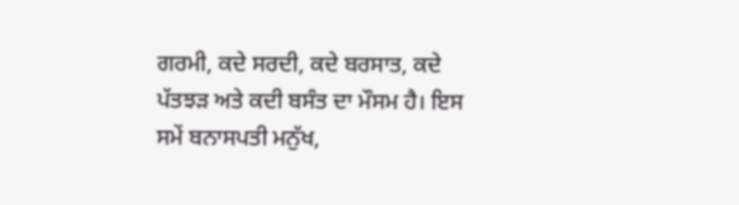ਗਰਮੀ, ਕਦੇ ਸਰਦੀ, ਕਦੇ ਬਰਸਾਤ, ਕਦੇ ਪੱਤਝੜ ਅਤੇ ਕਦੀ ਬਸੰਤ ਦਾ ਮੌਸਮ ਹੈ। ਇਸ ਸਮੇਂ ਬਨਾਸਪਤੀ ਮਨੁੱਖ,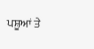ਪਸ਼ੂਆਂ ਤੇ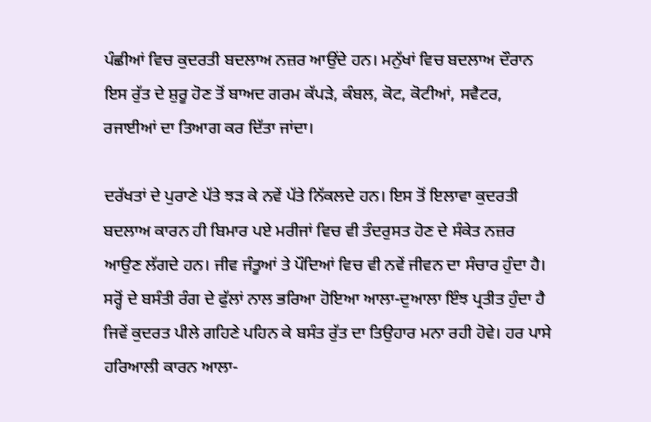ਪੰਛੀਆਂ ਵਿਚ ਕੁਦਰਤੀ ਬਦਲਾਅ ਨਜ਼ਰ ਆਉਂਦੇ ਹਨ। ਮਨੁੱਖਾਂ ਵਿਚ ਬਦਲਾਅ ਦੌਰਾਨ ਇਸ ਰੁੱਤ ਦੇ ਸ਼ੁਰੂ ਹੋਣ ਤੋਂ ਬਾਅਦ ਗਰਮ ਕੱਪੜੇ, ਕੰਬਲ, ਕੋਟ, ਕੋਟੀਆਂ, ਸਵੈਟਰ, ਰਜਾਈਆਂ ਦਾ ਤਿਆਗ ਕਰ ਦਿੱਤਾ ਜਾਂਦਾ।

ਦਰੱਖਤਾਂ ਦੇ ਪੁਰਾਣੇ ਪੱਤੇ ਝੜ ਕੇ ਨਵੇਂ ਪੱਤੇ ਨਿੱਕਲਦੇ ਹਨ। ਇਸ ਤੋਂ ਇਲਾਵਾ ਕੁਦਰਤੀ ਬਦਲਾਅ ਕਾਰਨ ਹੀ ਬਿਮਾਰ ਪਏ ਮਰੀਜਾਂ ਵਿਚ ਵੀ ਤੰਦਰੁਸਤ ਹੋਣ ਦੇ ਸੰਕੇਤ ਨਜ਼ਰ ਆਉਣ ਲੱਗਦੇ ਹਨ। ਜੀਵ ਜੰਤੂਆਂ ਤੇ ਪੌਦਿਆਂ ਵਿਚ ਵੀ ਨਵੇਂ ਜੀਵਨ ਦਾ ਸੰਚਾਰ ਹੁੰਦਾ ਹੈ। ਸਰ੍ਹੋਂ ਦੇ ਬਸੰਤੀ ਰੰਗ ਦੇ ਫੁੱਲਾਂ ਨਾਲ ਭਰਿਆ ਹੋਇਆ ਆਲਾ-ਦੁਆਲਾ ਇੰਝ ਪ੍ਰਤੀਤ ਹੁੰਦਾ ਹੈ ਜਿਵੇਂ ਕੁਦਰਤ ਪੀਲੇ ਗਹਿਣੇ ਪਹਿਨ ਕੇ ਬਸੰਤ ਰੁੱਤ ਦਾ ਤਿਉਹਾਰ ਮਨਾ ਰਹੀ ਹੋਵੇ। ਹਰ ਪਾਸੇ ਹਰਿਆਲੀ ਕਾਰਨ ਆਲਾ-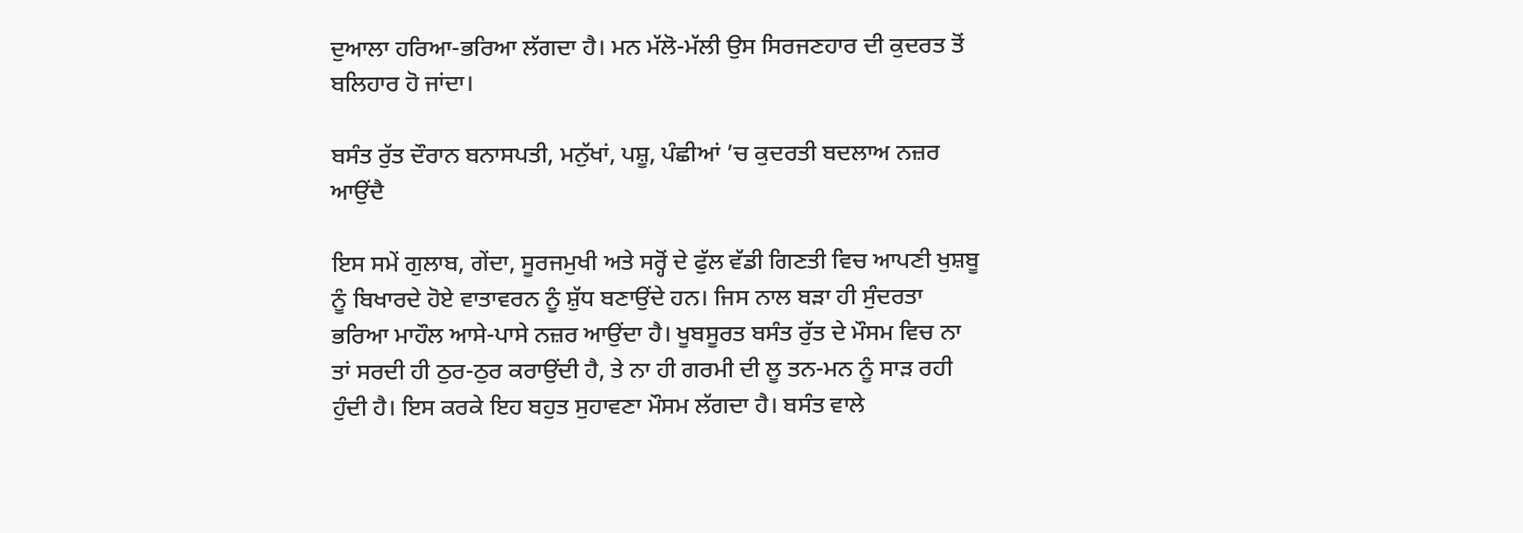ਦੁਆਲਾ ਹਰਿਆ-ਭਰਿਆ ਲੱਗਦਾ ਹੈ। ਮਨ ਮੱਲੋ-ਮੱਲੀ ਉਸ ਸਿਰਜਣਹਾਰ ਦੀ ਕੁਦਰਤ ਤੋਂ ਬਲਿਹਾਰ ਹੋ ਜਾਂਦਾ।

ਬਸੰਤ ਰੁੱਤ ਦੌਰਾਨ ਬਨਾਸਪਤੀ, ਮਨੁੱਖਾਂ, ਪਸ਼ੂ, ਪੰਛੀਆਂ ’ਚ ਕੁਦਰਤੀ ਬਦਲਾਅ ਨਜ਼ਰ ਆਉਂਦੈ

ਇਸ ਸਮੇਂ ਗੁਲਾਬ, ਗੇਂਦਾ, ਸੂਰਜਮੁਖੀ ਅਤੇ ਸਰ੍ਹੋਂ ਦੇ ਫੁੱਲ ਵੱਡੀ ਗਿਣਤੀ ਵਿਚ ਆਪਣੀ ਖੁਸ਼ਬੂ ਨੂੰ ਬਿਖਾਰਦੇ ਹੋਏ ਵਾਤਾਵਰਨ ਨੂੰ ਸ਼ੁੱਧ ਬਣਾਉਂਦੇ ਹਨ। ਜਿਸ ਨਾਲ ਬੜਾ ਹੀ ਸੁੰਦਰਤਾ ਭਰਿਆ ਮਾਹੌਲ ਆਸੇ-ਪਾਸੇ ਨਜ਼ਰ ਆਉਂਦਾ ਹੈ। ਖੂਬਸੂਰਤ ਬਸੰਤ ਰੁੱਤ ਦੇ ਮੌਸਮ ਵਿਚ ਨਾ ਤਾਂ ਸਰਦੀ ਹੀ ਠੁਰ-ਠੁਰ ਕਰਾਉਂਦੀ ਹੈ, ਤੇ ਨਾ ਹੀ ਗਰਮੀ ਦੀ ਲੂ ਤਨ-ਮਨ ਨੂੰ ਸਾੜ ਰਹੀ ਹੁੰਦੀ ਹੈ। ਇਸ ਕਰਕੇ ਇਹ ਬਹੁਤ ਸੁਹਾਵਣਾ ਮੌਸਮ ਲੱਗਦਾ ਹੈ। ਬਸੰਤ ਵਾਲੇ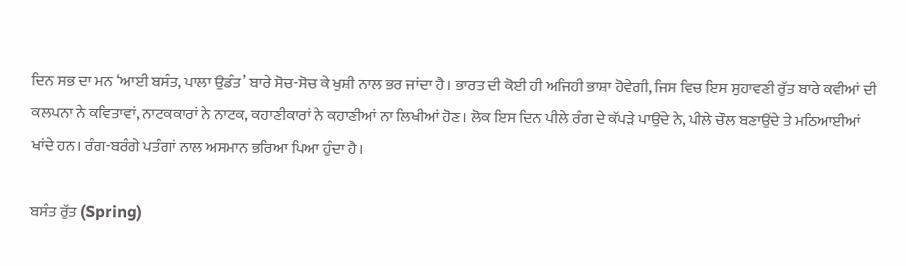ਦਿਨ ਸਭ ਦਾ ਮਨ ‘ਆਈ ਬਸੰਤ, ਪਾਲਾ ਉਡੰਤ’ ਬਾਰੇ ਸੋਚ-ਸੋਚ ਕੇ ਖੁਸ਼ੀ ਨਾਲ ਭਰ ਜਾਂਦਾ ਹੈ। ਭਾਰਤ ਦੀ ਕੋਈ ਹੀ ਅਜਿਹੀ ਭਾਸ਼ਾ ਹੋਵੇਗੀ, ਜਿਸ ਵਿਚ ਇਸ ਸੁਹਾਵਣੀ ਰੁੱਤ ਬਾਰੇ ਕਵੀਆਂ ਦੀ ਕਲਪਨਾ ਨੇ ਕਵਿਤਾਵਾਂ, ਨਾਟਕਕਾਰਾਂ ਨੇ ਨਾਟਕ, ਕਹਾਣੀਕਾਰਾਂ ਨੇ ਕਹਾਣੀਆਂ ਨਾ ਲਿਖੀਆਂ ਹੋਣ। ਲੋਕ ਇਸ ਦਿਨ ਪੀਲੇ ਰੰਗ ਦੇ ਕੱਪੜੇ ਪਾਉਂਦੇ ਨੇ, ਪੀਲੇ ਚੌਲ ਬਣਾਉਂਦੇ ਤੇ ਮਠਿਆਈਆਂ ਖਾਂਦੇ ਹਨ। ਰੰਗ-ਬਰੰਗੇ ਪਤੰਗਾਂ ਨਾਲ ਅਸਮਾਨ ਭਰਿਆ ਪਿਆ ਹੁੰਦਾ ਹੈ।

ਬਸੰਤ ਰੁੱਤ (Spring)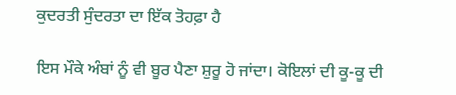ਕੁਦਰਤੀ ਸੁੰਦਰਤਾ ਦਾ ਇੱਕ ਤੋਹਫ਼ਾ ਹੈ

ਇਸ ਮੌਕੇ ਅੰਬਾਂ ਨੂੰ ਵੀ ਬੂਰ ਪੈਣਾ ਸ਼ੁਰੂ ਹੋ ਜਾਂਦਾ। ਕੋਇਲਾਂ ਦੀ ਕੂ-ਕੂ ਦੀ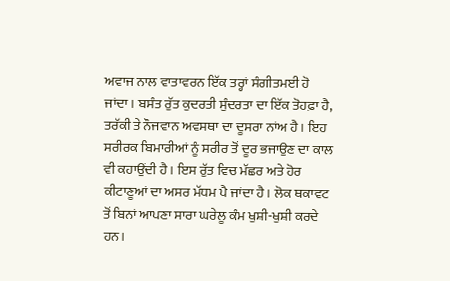ਅਵਾਜ ਨਾਲ ਵਾਤਾਵਰਨ ਇੱਕ ਤਰ੍ਹਾਂ ਸੰਗੀਤਮਈ ਹੋ ਜਾਂਦਾ। ਬਸੰਤ ਰੁੱਤ ਕੁਦਰਤੀ ਸੁੰਦਰਤਾ ਦਾ ਇੱਕ ਤੋਹਫ਼ਾ ਹੈ, ਤਰੱਕੀ ਤੇ ਨੌਜਵਾਨ ਅਵਸਥਾ ਦਾ ਦੂਸਰਾ ਨਾਂਅ ਹੈ। ਇਹ ਸਰੀਰਕ ਬਿਮਾਰੀਆਂ ਨੂੰ ਸਰੀਰ ਤੋਂ ਦੂਰ ਭਜਾਉਣ ਦਾ ਕਾਲ ਵੀ ਕਹਾਉਂਦੀ ਹੈ। ਇਸ ਰੁੱਤ ਵਿਚ ਮੱਛਰ ਅਤੇ ਹੋਰ ਕੀਟਾਣੂਆਂ ਦਾ ਅਸਰ ਮੱਧਮ ਪੈ ਜਾਂਦਾ ਹੈ। ਲੋਕ ਥਕਾਵਟ ਤੋਂ ਬਿਨਾਂ ਆਪਣਾ ਸਾਰਾ ਘਰੇਲੂ ਕੰਮ ਖੁਸ਼ੀ-ਖੁਸ਼ੀ ਕਰਦੇ ਹਨ।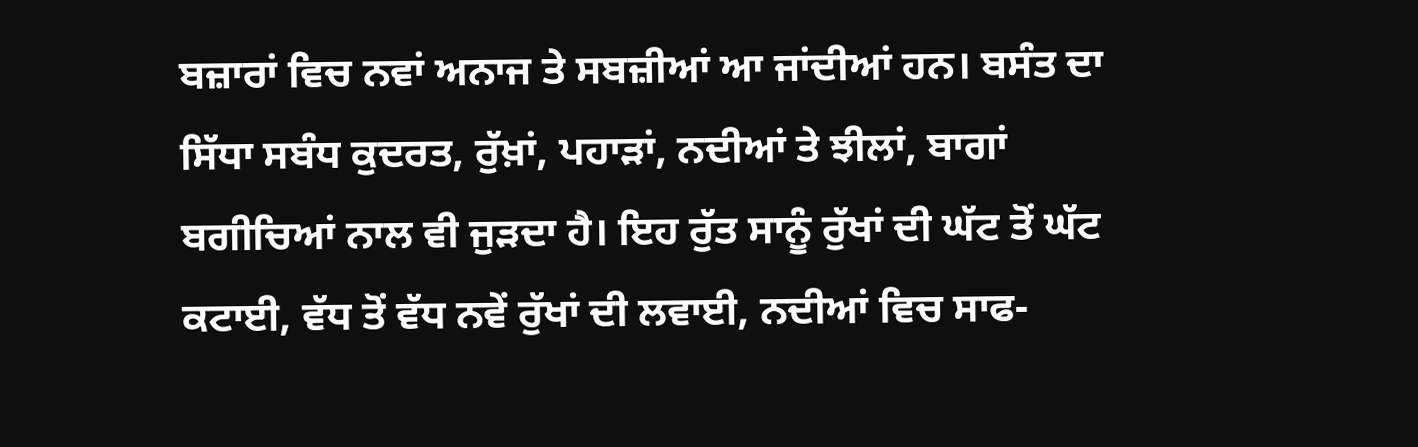ਬਜ਼ਾਰਾਂ ਵਿਚ ਨਵਾਂ ਅਨਾਜ ਤੇ ਸਬਜ਼ੀਆਂ ਆ ਜਾਂਦੀਆਂ ਹਨ। ਬਸੰਤ ਦਾ ਸਿੱਧਾ ਸਬੰਧ ਕੁਦਰਤ, ਰੁੱਖ਼ਾਂ, ਪਹਾੜਾਂ, ਨਦੀਆਂ ਤੇ ਝੀਲਾਂ, ਬਾਗਾਂ ਬਗੀਚਿਆਂ ਨਾਲ ਵੀ ਜੁੜਦਾ ਹੈ। ਇਹ ਰੁੱਤ ਸਾਨੂੰ ਰੁੱਖਾਂ ਦੀ ਘੱਟ ਤੋਂ ਘੱਟ ਕਟਾਈ, ਵੱਧ ਤੋਂ ਵੱਧ ਨਵੇਂ ਰੁੱਖਾਂ ਦੀ ਲਵਾਈ, ਨਦੀਆਂ ਵਿਚ ਸਾਫ-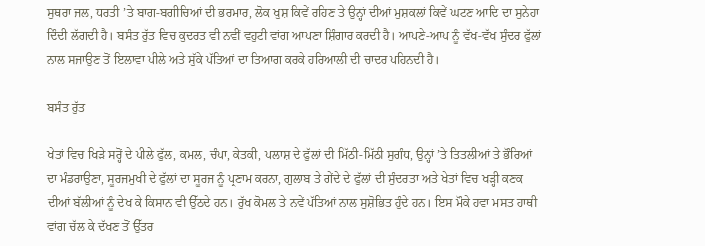ਸੁਥਰਾ ਜਲ, ਧਰਤੀ ’ਤੇ ਬਾਗ-ਬਗੀਚਿਆਂ ਦੀ ਭਰਮਾਰ, ਲੋਕ ਖੁਸ਼ ਕਿਵੇਂ ਰਹਿਣ ਤੇ ਉਨ੍ਹਾਂ ਦੀਆਂ ਮੁਸ਼ਕਲਾਂ ਕਿਵੇਂ ਘਟਣ ਆਦਿ ਦਾ ਸੁਨੇਹਾ ਦਿੰਦੀ ਲੱਗਦੀ ਹੈ। ਬਸੰਤ ਰੁੱਤ ਵਿਚ ਕੁਦਰਤ ਵੀ ਨਵੀਂ ਵਹੁਟੀ ਵਾਂਗ ਆਪਣਾ ਸ਼ਿੰਗਾਰ ਕਰਦੀ ਹੈ। ਆਪਣੇ-ਆਪ ਨੂੰ ਵੱਖ-ਵੱਖ ਸੁੰਦਰ ਫੁੱਲਾਂ ਨਾਲ ਸਜਾਉਣ ਤੋਂ ਇਲਾਵਾ ਪੀਲੇ ਅਤੇ ਸੁੱਕੇ ਪੱਤਿਆਂ ਦਾ ਤਿਆਗ ਕਰਕੇ ਹਰਿਆਲੀ ਦੀ ਚਾਦਰ ਪਹਿਨਦੀ ਹੈ।

ਬਸੰਤ ਰੁੱਤ

ਖੇਤਾਂ ਵਿਚ ਖਿੜੇ ਸਰ੍ਹੋਂ ਦੇ ਪੀਲੇ ਫੁੱਲ, ਕਮਲ, ਚੰਪਾ, ਕੇਤਕੀ, ਪਲਾਸ਼ ਦੇ ਫੁੱਲਾਂ ਦੀ ਮਿੱਠੀ-ਮਿੱਠੀ ਸੁਗੰਧ, ਉਨ੍ਹਾਂ ’ਤੇ ਤਿਤਲੀਆਂ ਤੇ ਭੌਰਿਆਂ ਦਾ ਮੰਡਰਾਉਣਾ, ਸੂਰਜਮੁਖੀ ਦੇ ਫੁੱਲਾਂ ਦਾ ਸੂਰਜ ਨੂੰ ਪ੍ਰਣਾਮ ਕਰਨਾ, ਗੁਲਾਬ ਤੇ ਗੇਂਦੇ ਦੇ ਫੁੱਲਾਂ ਦੀ ਸੁੰਦਰਤਾ ਅਤੇ ਖੇਤਾਂ ਵਿਚ ਖੜ੍ਹੀ ਕਣਕ ਦੀਆਂ ਬੱਲੀਆਂ ਨੂੰ ਦੇਖ ਕੇ ਕਿਸਾਨ ਵੀ ਉੱਠਦੇ ਹਨ। ਰੁੱਖ ਕੋਮਲ ਤੇ ਨਵੇਂ ਪੱਤਿਆਂ ਨਾਲ ਸੁਸ਼ੋਭਿਤ ਹੁੰਦੇ ਹਨ। ਇਸ ਮੌਕੇ ਹਵਾ ਮਸਤ ਹਾਥੀ ਵਾਂਗ ਚੱਲ ਕੇ ਦੱਖਣ ਤੋਂ ਉੱਤਰ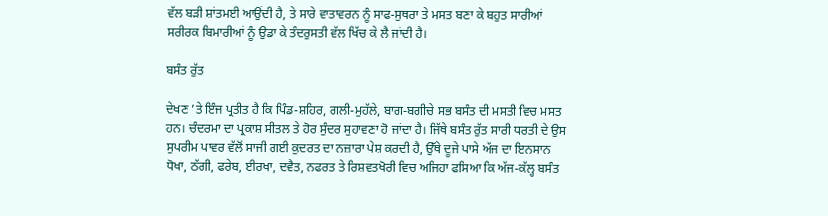ਵੱਲ ਬੜੀ ਸ਼ਾਂਤਮਈ ਆਉਂਦੀ ਹੈ, ਤੇ ਸਾਰੇ ਵਾਤਾਵਰਨ ਨੂੰ ਸਾਫ-ਸੁਥਰਾ ਤੇ ਮਸਤ ਬਣਾ ਕੇ ਬਹੁਤ ਸਾਰੀਆਂ ਸਰੀਰਕ ਬਿਮਾਰੀਆਂ ਨੂੰ ਉਡਾ ਕੇ ਤੰਦਰੁਸਤੀ ਵੱਲ ਖਿੱਚ ਕੇ ਲੈ ਜਾਂਦੀ ਹੈ।

ਬਸੰਤ ਰੁੱਤ

ਦੇਖਣ ’ਤੇ ਇੰਜ ਪ੍ਰਤੀਤ ਹੈ ਕਿ ਪਿੰਡ-ਸ਼ਹਿਰ, ਗਲੀ-ਮੁਹੱਲੇ, ਬਾਗ-ਬਗੀਚੇ ਸਭ ਬਸੰਤ ਦੀ ਮਸਤੀ ਵਿਚ ਮਸਤ ਹਨ। ਚੰਦਰਮਾ ਦਾ ਪ੍ਰਕਾਸ਼ ਸੀਤਲ ਤੇ ਹੋਰ ਸੁੰਦਰ ਸੁਹਾਵਣਾ ਹੋ ਜਾਂਦਾ ਹੈ। ਜਿੱਥੇ ਬਸੰਤ ਰੁੱਤ ਸਾਰੀ ਧਰਤੀ ਦੇ ਉਸ ਸੁਪਰੀਮ ਪਾਵਰ ਵੱਲੋਂ ਸਾਜੀ ਗਈ ਕੁਦਰਤ ਦਾ ਨਜ਼ਾਰਾ ਪੇਸ਼ ਕਰਦੀ ਹੈ, ਉੱਥੇ ਦੂਜੇ ਪਾਸੇ ਅੱਜ ਦਾ ਇਨਸਾਨ ਧੋਖਾ, ਠੱਗੀ, ਫਰੇਬ, ਈਰਖਾ, ਦਵੈਤ, ਨਫਰਤ ਤੇ ਰਿਸ਼ਵਤਖੋਰੀ ਵਿਚ ਅਜਿਹਾ ਫਸਿਆ ਕਿ ਅੱਜ-ਕੱਲ੍ਹ ਬਸੰਤ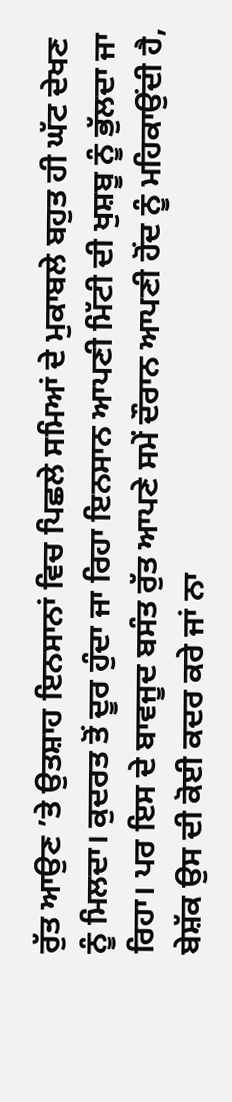ਰੁੱਤ ਆਉਣ ’ਤੇ ਉਤਸ਼ਾਹ ਇਨਸਾਨਾਂ ਵਿਚ ਪਿਛਲੇ ਸਮਿਆਂ ਦੇ ਮੁਕਾਬਲੇ ਬਹੁਤ ਹੀ ਘੱਟ ਦੇਖਣ ਨੂੰ ਮਿਲਦਾ। ਕੁਦਰਤ ਤੋਂ ਦੂਰ ਹੁੰਦਾ ਜਾ ਰਿਹਾ ਇਨਸਾਨ ਆਪਣੀ ਮਿੱਟੀ ਦੀ ਖੁਸ਼ਬੂ ਨੂੰ ਭੁੱਲਦਾ ਜਾ ਰਿਹਾ। ਪਰ ਇਸ ਦੇ ਬਾਵਜੂਦ ਬਸੰਤ ਰੁੱਤ ਆਪਣੇ ਸਮੇਂ ਦੌਰਾਨ ਆਪਣੀ ਹੋਂਦ ਨੂੰ ਮਹਿਕਾਉਂਦੀ ਹੈ, ਬੇਸ਼ੱਕ ਉਸ ਦੀ ਕੋਈ ਕਦਰ ਕਰੇ ਜਾਂ ਨਾ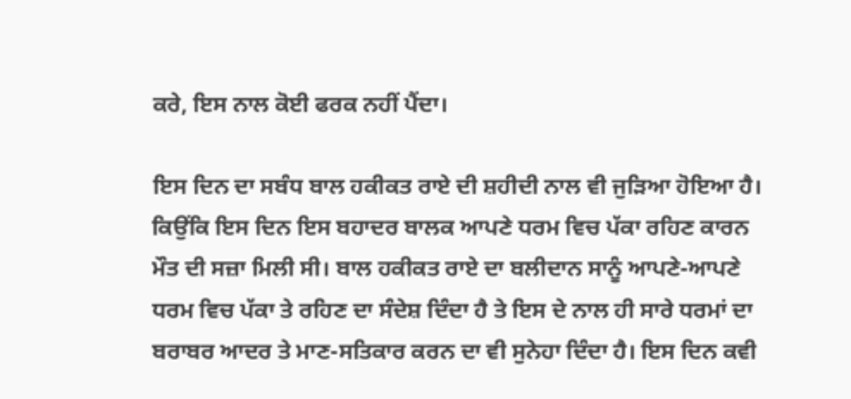ਕਰੇ, ਇਸ ਨਾਲ ਕੋਈ ਫਰਕ ਨਹੀਂ ਪੈਂਦਾ।

ਇਸ ਦਿਨ ਦਾ ਸਬੰਧ ਬਾਲ ਹਕੀਕਤ ਰਾਏ ਦੀ ਸ਼ਹੀਦੀ ਨਾਲ ਵੀ ਜੁੜਿਆ ਹੋਇਆ ਹੈ। ਕਿਉਂਕਿ ਇਸ ਦਿਨ ਇਸ ਬਹਾਦਰ ਬਾਲਕ ਆਪਣੇ ਧਰਮ ਵਿਚ ਪੱਕਾ ਰਹਿਣ ਕਾਰਨ ਮੌਤ ਦੀ ਸਜ਼ਾ ਮਿਲੀ ਸੀ। ਬਾਲ ਹਕੀਕਤ ਰਾਏ ਦਾ ਬਲੀਦਾਨ ਸਾਨੂੰ ਆਪਣੇ-ਆਪਣੇ ਧਰਮ ਵਿਚ ਪੱਕਾ ਤੇ ਰਹਿਣ ਦਾ ਸੰਦੇਸ਼ ਦਿੰਦਾ ਹੈ ਤੇ ਇਸ ਦੇ ਨਾਲ ਹੀ ਸਾਰੇ ਧਰਮਾਂ ਦਾ ਬਰਾਬਰ ਆਦਰ ਤੇ ਮਾਣ-ਸਤਿਕਾਰ ਕਰਨ ਦਾ ਵੀ ਸੁਨੇਹਾ ਦਿੰਦਾ ਹੈ। ਇਸ ਦਿਨ ਕਵੀ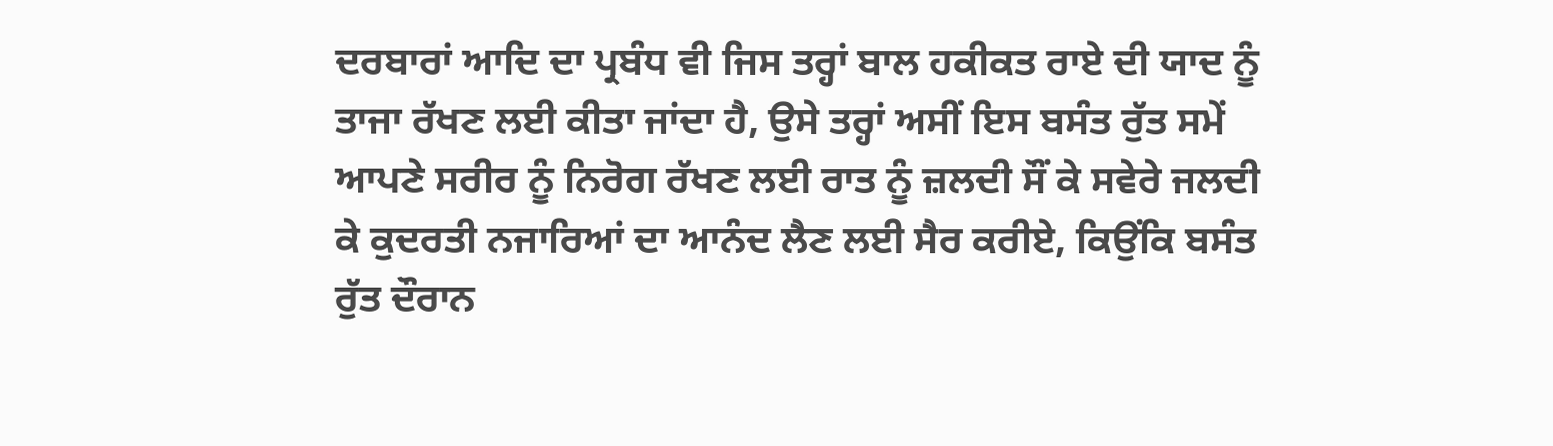ਦਰਬਾਰਾਂ ਆਦਿ ਦਾ ਪ੍ਰਬੰਧ ਵੀ ਜਿਸ ਤਰ੍ਹਾਂ ਬਾਲ ਹਕੀਕਤ ਰਾਏ ਦੀ ਯਾਦ ਨੂੰ ਤਾਜਾ ਰੱਖਣ ਲਈ ਕੀਤਾ ਜਾਂਦਾ ਹੈ, ਉਸੇ ਤਰ੍ਹਾਂ ਅਸੀਂ ਇਸ ਬਸੰਤ ਰੁੱਤ ਸਮੇਂ ਆਪਣੇ ਸਰੀਰ ਨੂੰ ਨਿਰੋਗ ਰੱਖਣ ਲਈ ਰਾਤ ਨੂੰ ਜ਼ਲਦੀ ਸੌਂ ਕੇ ਸਵੇਰੇ ਜਲਦੀ ਕੇ ਕੁਦਰਤੀ ਨਜਾਰਿਆਂ ਦਾ ਆਨੰਦ ਲੈਣ ਲਈ ਸੈਰ ਕਰੀਏ, ਕਿਉਂਕਿ ਬਸੰਤ ਰੁੱਤ ਦੌਰਾਨ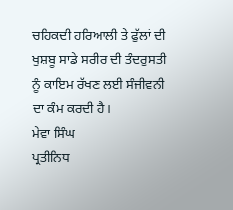ਚਹਿਕਦੀ ਹਰਿਆਲੀ ਤੇ ਫੁੱਲਾਂ ਦੀ ਖੁਸ਼ਬੂ ਸਾਡੇ ਸਰੀਰ ਦੀ ਤੰਦਰੁਸਤੀ ਨੂੰ ਕਾਇਮ ਰੱਖਣ ਲਈ ਸੰਜੀਵਨੀ ਦਾ ਕੰਮ ਕਰਦੀ ਹੈ।
ਮੇਵਾ ਸਿੰਘ
ਪ੍ਰਤੀਨਿਧ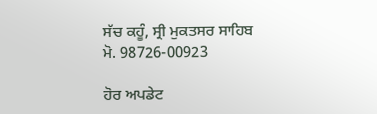ਸੱਚ ਕਹੂੰ, ਸ੍ਰੀ ਮੁਕਤਸਰ ਸਾਹਿਬ
ਮੋ. 98726-00923

ਹੋਰ ਅਪਡੇਟ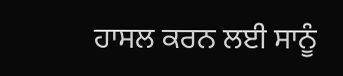ਹਾਸਲ ਕਰਨ ਲਈ ਸਾਨੂੰ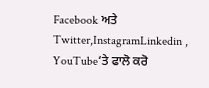Facebook ਅਤੇ Twitter,InstagramLinkedin , YouTube‘ਤੇ ਫਾਲੋ ਕਰੋ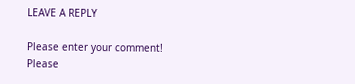LEAVE A REPLY

Please enter your comment!
Please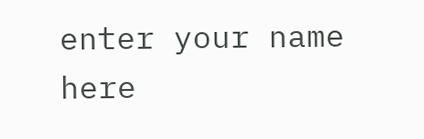enter your name here